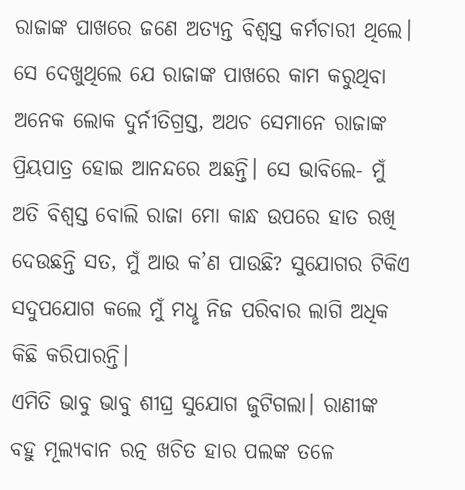ରାଜାଙ୍କ ପାଖରେ ଜଣେ ଅତ୍ୟନ୍ତ ବିଶ୍ବସ୍ତ କର୍ମଚାରୀ ଥିଲେ। ସେ ଦେଖୁଥିଲେ ଯେ ରାଜାଙ୍କ ପାଖରେ କାମ କରୁଥିବା ଅନେକ ଲୋକ ଦୁର୍ନୀତିଗ୍ରସ୍ତ, ଅଥଚ ସେମାନେ ରାଜାଙ୍କ ପ୍ରିୟପାତ୍ର ହୋଇ ଆନନ୍ଦରେ ଅଛନ୍ତି। ସେ ଭାବିଲେ- ମୁଁ ଅତି ବିଶ୍ବସ୍ତ ବୋଲି ରାଜା ମୋ କାନ୍ଧ ଉପରେ ହାତ ରଖି ଦେଉଛନ୍ତି ସତ, ମୁଁ ଆଉ କ’ଣ ପାଉଛି? ସୁଯୋଗର ଟିକିଏ ସଦୁପଯୋଗ କଲେ ମୁଁ ମଧୢ ନିଜ ପରିବାର ଲାଗି ଅଧିକ କିଛି କରିପାରନ୍ତି।
ଏମିତି ଭାବୁ ଭାବୁ ଶୀଘ୍ର ସୁଯୋଗ ଜୁଟିଗଲା। ରାଣୀଙ୍କ ବହୁ ମୂଲ୍ୟବାନ ରତ୍ନ ଖଚିତ ହାର ପଲଙ୍କ ତଳେ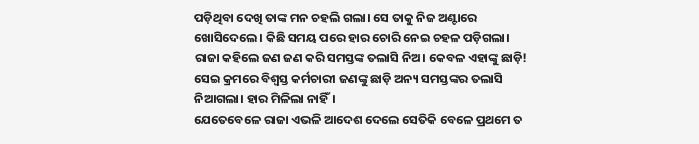ପଡ଼ିଥିବା ଦେଖି ତାଙ୍କ ମନ ଚହଲି ଗଲା। ସେ ତାକୁ ନିଜ ଅଣ୍ଟାରେ ଖୋସିଦେଲେ। କିଛି ସମୟ ପରେ ହାର ଚୋରି ନେଇ ଚହଳ ପଡ଼ିଗଲା। ରାଜା କହିଲେ ଜଣ ଜଣ କରି ସମସ୍ତଙ୍କ ତଲାସି ନିଅ। କେବଳ ଏହାଙ୍କୁ ଛାଡ଼ି! ସେଇ କ୍ରମରେ ବିଶ୍ବସ୍ତ କର୍ମଚାରୀ ଜଣଙ୍କୁ ଛାଡ଼ି ଅନ୍ୟ ସମସ୍ତଙ୍କର ତଲାସି ନିଆଗଲା। ହାର ମିଳିଲା ନାହିଁ।
ଯେତେବେଳେ ରାଜା ଏଭଳି ଆଦେଶ ଦେଲେ ସେତିକି ବେଳେ ପ୍ରଥମେ ତ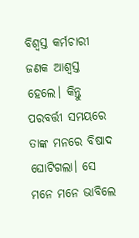ବିଶ୍ବସ୍ତ କର୍ମଚାରୀ ଜଣକ ଆଶ୍ବସ୍ତ ହେଲେ। କିନ୍ତୁ ପରବର୍ତ୍ତୀ ସମୟରେ ତାଙ୍କ ମନରେ ବିଷାଦ ଘୋଟିଗଲା। ସେ ମନେ ମନେ ଭାବିଲେ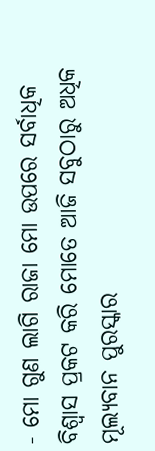- ମୋ ଗୁଣ ଲାଗି ରାଜା ମୋ ଉପରେ ସର୍ବାଧିକ ବିଶ୍ବାସ ପ୍ରକଟ କରି ମୋତେ ଆଜି ସବୁଠାରୁ ଅଧିକ ମୂଲ୍ୟବାନ ପୁରସ୍କାର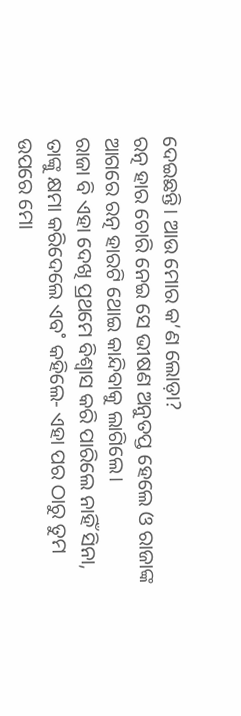ଦେଇଛନ୍ତି। ଆଉ ମୋର କ’ଣ ଲୋଡ଼ା?
ରତ୍ନ ହାର ଚୋରି ନେଇ ସେ ଭୀଷଣ ଅନୁତପ୍ତ ହେଲେ ଓ ରାଜାଙ୍କ ଆଗରେ ରତ୍ନ ହାରଟି ଥୋଇ କାନ୍ଦିବାକୁ ଲାଗିଲେ।
ରାଜା ବି ଏହା ଦେଖି ପ୍ରଥମେ ବିଶ୍ବାସ କରି ପାରିଲେ ନାହିଁ ସିନା, ତାଙ୍କୁ କ୍ଷମା କରିଦେଲେ ଏବ˚ କହିଲେ- ଏହା ପର ଠାରୁ ତୁମ ଉପରେ ମୋ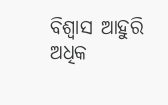ବିଶ୍ବାସ ଆହୁରି ଅଧିକ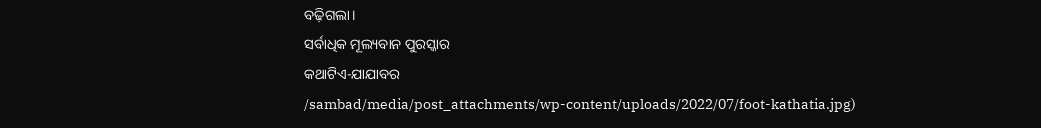ବଢ଼ିଗଲା।
ସର୍ବାଧିକ ମୂଲ୍ୟବାନ ପୁରସ୍କାର
କଥାଟିଏ-ଯାଯାବର
/sambad/media/post_attachments/wp-content/uploads/2022/07/foot-kathatia.jpg)